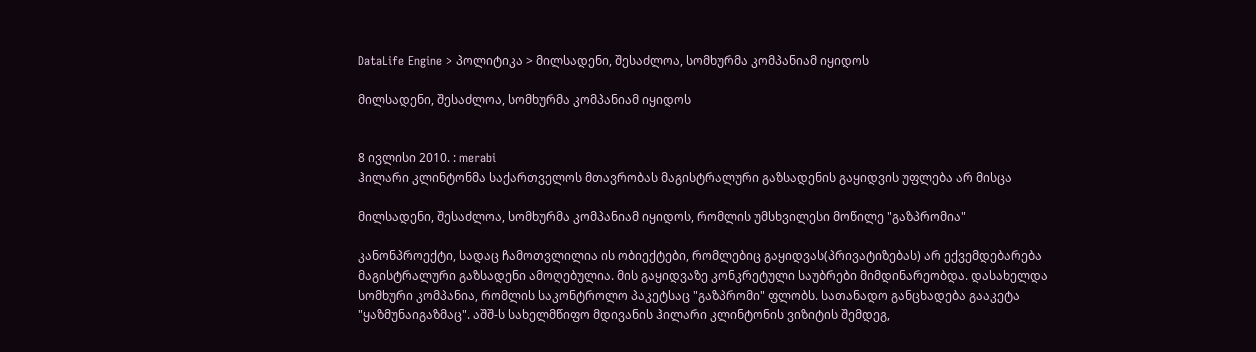DataLife Engine > პოლიტიკა > მილსადენი, შესაძლოა, სომხურმა კომპანიამ იყიდოს

მილსადენი, შესაძლოა, სომხურმა კომპანიამ იყიდოს


8 ივლისი 2010. : merabi
ჰილარი კლინტონმა საქართველოს მთავრობას მაგისტრალური გაზსადენის გაყიდვის უფლება არ მისცა

მილსადენი, შესაძლოა, სომხურმა კომპანიამ იყიდოს, რომლის უმსხვილესი მოწილე "გაზპრომია"

კანონპროექტი, სადაც ჩამოთვლილია ის ობიექტები, რომლებიც გაყიდვას(პრივატიზებას) არ ექვემდებარება მაგისტრალური გაზსადენი ამოღებულია. მის გაყიდვაზე კონკრეტული საუბრები მიმდინარეობდა. დასახელდა სომხური კომპანია, რომლის საკონტროლო პაკეტსაც "გაზპრომი" ფლობს. სათანადო განცხადება გააკეტა "ყაზმუნაიგაზმაც". აშშ-ს სახელმწიფო მდივანის ჰილარი კლინტონის ვიზიტის შემდეგ,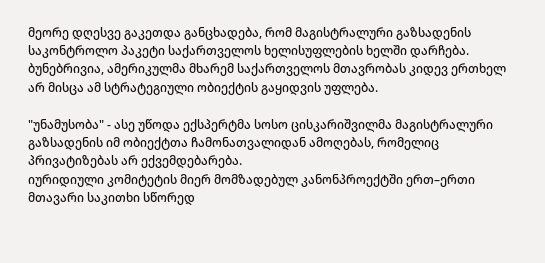მეორე დღესვე გაკეთდა განცხადება, რომ მაგისტრალური გაზსადენის საკონტროლო პაკეტი საქართველოს ხელისუფლების ხელში დარჩება. ბუნებრივია, ამერიკულმა მხარემ საქართველოს მთავრობას კიდევ ერთხელ არ მისცა ამ სტრატეგიული ობიექტის გაყიდვის უფლება.

"უნამუსობა" - ასე უწოდა ექსპერტმა სოსო ცისკარიშვილმა მაგისტრალური გაზსადენის იმ ობიექტთა ჩამონათვალიდან ამოღებას, რომელიც პრივატიზებას არ ექვემდებარება.
იურიდიული კომიტეტის მიერ მომზადებულ კანონპროექტში ერთ–ერთი მთავარი საკითხი სწორედ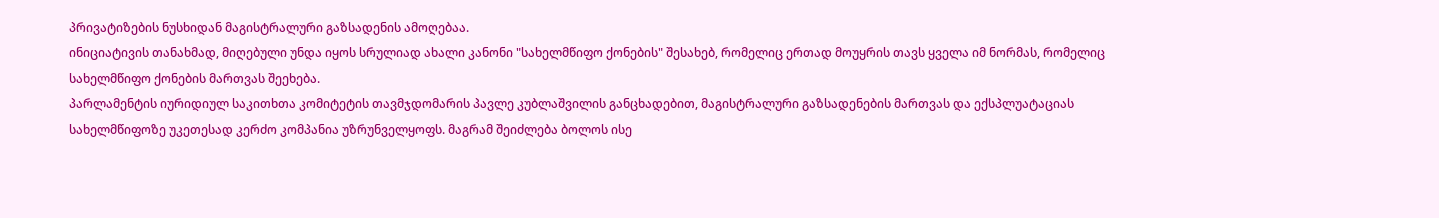პრივატიზების ნუსხიდან მაგისტრალური გაზსადენის ამოღებაა.
ინიციატივის თანახმად, მიღებული უნდა იყოს სრულიად ახალი კანონი "სახელმწიფო ქონების" შესახებ, რომელიც ერთად მოუყრის თავს ყველა იმ ნორმას, რომელიც სახელმწიფო ქონების მართვას შეეხება.
პარლამენტის იურიდიულ საკითხთა კომიტეტის თავმჯდომარის პავლე კუბლაშვილის განცხადებით, მაგისტრალური გაზსადენების მართვას და ექსპლუატაციას სახელმწიფოზე უკეთესად კერძო კომპანია უზრუნველყოფს. მაგრამ შეიძლება ბოლოს ისე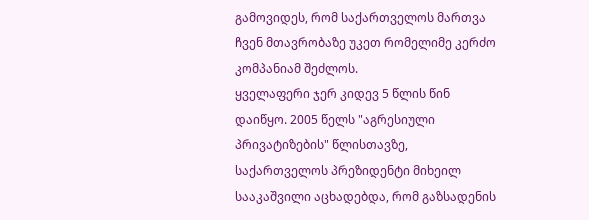გამოვიდეს, რომ საქართველოს მართვა ჩვენ მთავრობაზე უკეთ რომელიმე კერძო კომპანიამ შეძლოს.
ყველაფერი ჯერ კიდევ 5 წლის წინ დაიწყო. 2005 წელს "აგრესიული პრივატიზების" წლისთავზე, საქართველოს პრეზიდენტი მიხეილ სააკაშვილი აცხადებდა, რომ გაზსადენის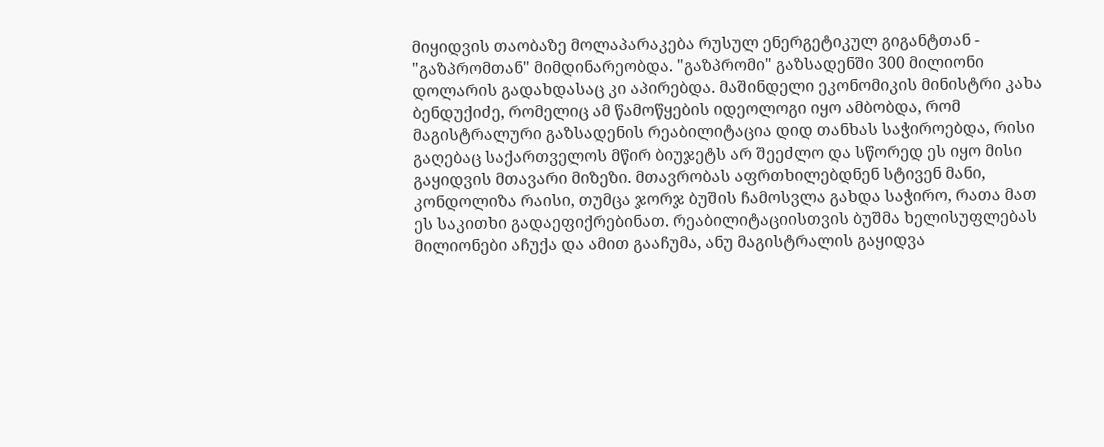მიყიდვის თაობაზე მოლაპარაკება რუსულ ენერგეტიკულ გიგანტთან - "გაზპრომთან" მიმდინარეობდა. "გაზპრომი" გაზსადენში 300 მილიონი დოლარის გადახდასაც კი აპირებდა. მაშინდელი ეკონომიკის მინისტრი კახა ბენდუქიძე, რომელიც ამ წამოწყების იდეოლოგი იყო ამბობდა, რომ მაგისტრალური გაზსადენის რეაბილიტაცია დიდ თანხას საჭიროებდა, რისი გაღებაც საქართველოს მწირ ბიუჯეტს არ შეეძლო და სწორედ ეს იყო მისი გაყიდვის მთავარი მიზეზი. მთავრობას აფრთხილებდნენ სტივენ მანი, კონდოლიზა რაისი, თუმცა ჯორჯ ბუშის ჩამოსვლა გახდა საჭირო, რათა მათ ეს საკითხი გადაეფიქრებინათ. რეაბილიტაციისთვის ბუშმა ხელისუფლებას მილიონები აჩუქა და ამით გააჩუმა, ანუ მაგისტრალის გაყიდვა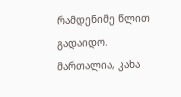რამდენიმე წლით გადაიდო.
მართალია, კახა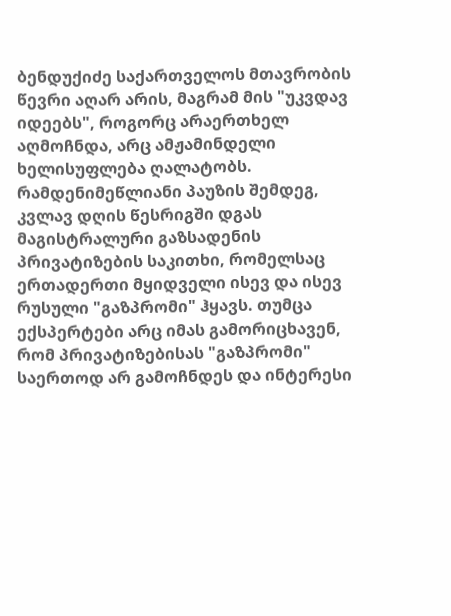ბენდუქიძე საქართველოს მთავრობის წევრი აღარ არის, მაგრამ მის "უკვდავ იდეებს", როგორც არაერთხელ აღმოჩნდა, არც ამჟამინდელი ხელისუფლება ღალატობს. რამდენიმეწლიანი პაუზის შემდეგ, კვლავ დღის წესრიგში დგას მაგისტრალური გაზსადენის პრივატიზების საკითხი, რომელსაც ერთადერთი მყიდველი ისევ და ისევ რუსული "გაზპრომი" ჰყავს. თუმცა ექსპერტები არც იმას გამორიცხავენ, რომ პრივატიზებისას "გაზპრომი" საერთოდ არ გამოჩნდეს და ინტერესი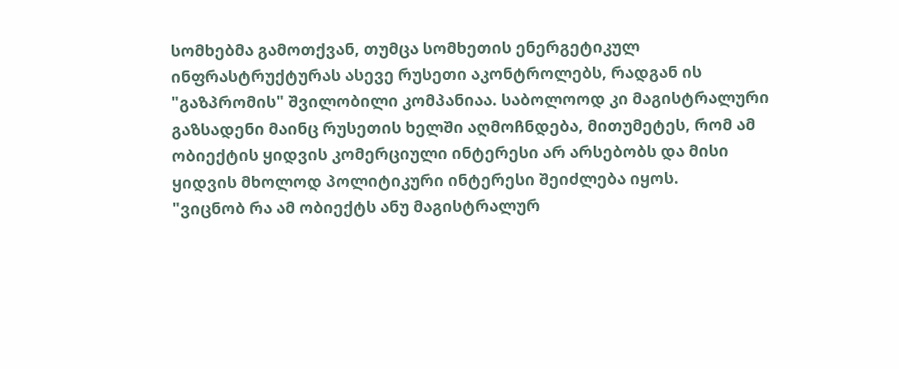სომხებმა გამოთქვან, თუმცა სომხეთის ენერგეტიკულ ინფრასტრუქტურას ასევე რუსეთი აკონტროლებს, რადგან ის "გაზპრომის" შვილობილი კომპანიაა. საბოლოოდ კი მაგისტრალური გაზსადენი მაინც რუსეთის ხელში აღმოჩნდება, მითუმეტეს, რომ ამ ობიექტის ყიდვის კომერციული ინტერესი არ არსებობს და მისი ყიდვის მხოლოდ პოლიტიკური ინტერესი შეიძლება იყოს.
"ვიცნობ რა ამ ობიექტს ანუ მაგისტრალურ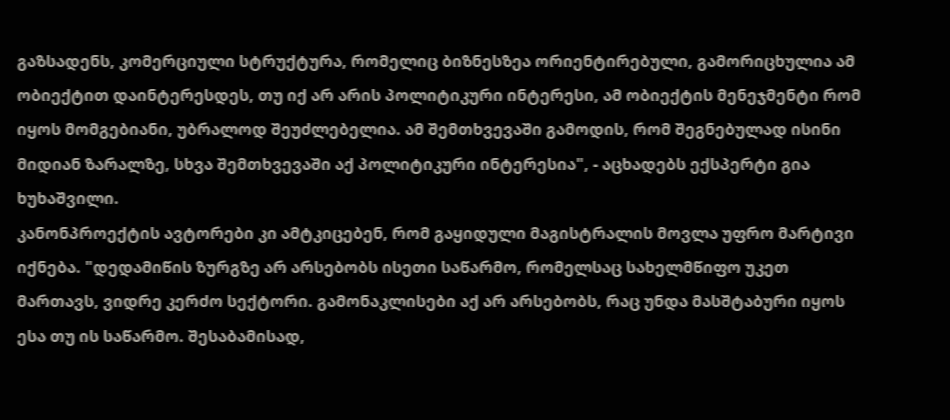გაზსადენს, კომერციული სტრუქტურა, რომელიც ბიზნესზეა ორიენტირებული, გამორიცხულია ამ ობიექტით დაინტერესდეს, თუ იქ არ არის პოლიტიკური ინტერესი, ამ ობიექტის მენეჯმენტი რომ იყოს მომგებიანი, უბრალოდ შეუძლებელია. ამ შემთხვევაში გამოდის, რომ შეგნებულად ისინი მიდიან ზარალზე, სხვა შემთხვევაში აქ პოლიტიკური ინტერესია", - აცხადებს ექსპერტი გია ხუხაშვილი.
კანონპროექტის ავტორები კი ამტკიცებენ, რომ გაყიდული მაგისტრალის მოვლა უფრო მარტივი იქნება. "დედამიწის ზურგზე არ არსებობს ისეთი საწარმო, რომელსაც სახელმწიფო უკეთ მართავს, ვიდრე კერძო სექტორი. გამონაკლისები აქ არ არსებობს, რაც უნდა მასშტაბური იყოს ესა თუ ის საწარმო. შესაბამისად,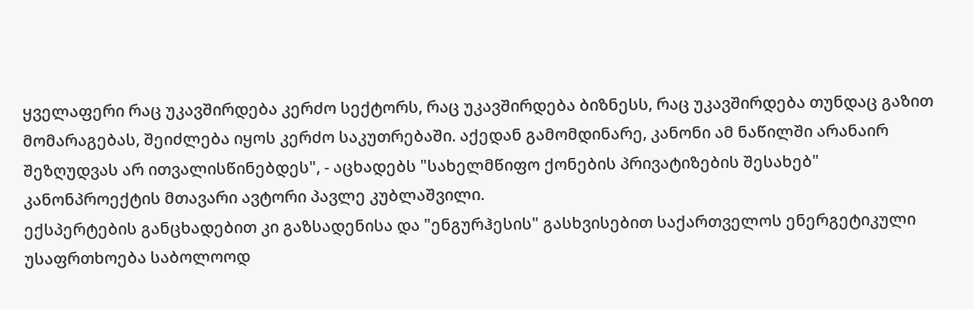ყველაფერი რაც უკავშირდება კერძო სექტორს, რაც უკავშირდება ბიზნესს, რაც უკავშირდება თუნდაც გაზით მომარაგებას, შეიძლება იყოს კერძო საკუთრებაში. აქედან გამომდინარე, კანონი ამ ნაწილში არანაირ შეზღუდვას არ ითვალისწინებდეს", - აცხადებს "სახელმწიფო ქონების პრივატიზების შესახებ" კანონპროექტის მთავარი ავტორი პავლე კუბლაშვილი.
ექსპერტების განცხადებით კი გაზსადენისა და "ენგურჰესის" გასხვისებით საქართველოს ენერგეტიკული უსაფრთხოება საბოლოოდ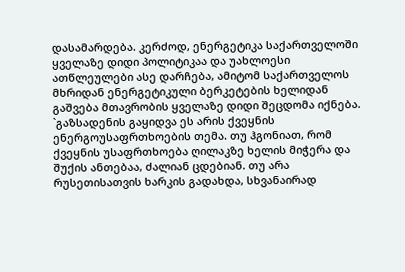დასამარდება. კერძოდ, ენერგეტიკა საქართველოში ყველაზე დიდი პოლიტიკაა და უახლოესი ათწლეულები ასე დარჩება, ამიტომ საქართველოს მხრიდან ენერგეტიკული ბერკეტების ხელიდან გაშვება მთავრობის ყველაზე დიდი შეცდომა იქნება.
`გაზსადენის გაყიდვა ეს არის ქვეყნის ენერგოუსაფრთხოების თემა. თუ ჰგონიათ, რომ ქვეყნის უსაფრთხოება ღილაკზე ხელის მიჭერა და შუქის ანთებაა, ძალიან ცდებიან. თუ არა რუსეთისათვის ხარკის გადახდა, სხვანაირად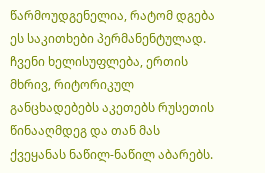წარმოუდგენელია, რატომ დგება ეს საკითხები პერმანენტულად. ჩვენი ხელისუფლება, ერთის მხრივ, რიტორიკულ განცხადებებს აკეთებს რუსეთის წინააღმდეგ და თან მას ქვეყანას ნაწილ-ნაწილ აბარებს.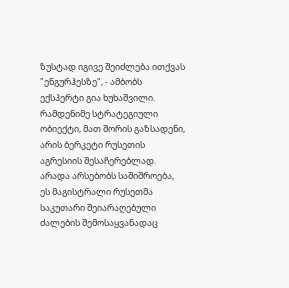ზუსტად იგივე შეიძლება ითქვას "ენგურჰესზე", - ამბობს ექსპერტი გია ხუხაშვილი.
რამდენიმე სტრატეგიული ობიექტი, მათ შორის გაზსადენი, არის ბერკეტი რუსეთის აგრესიის შესაჩერებლად. არადა არსებობს საშიშროება, ეს მაგისტრალი რუსეთმა საკუთარი შეიარაღებული ძალების შემოსაყვანადაც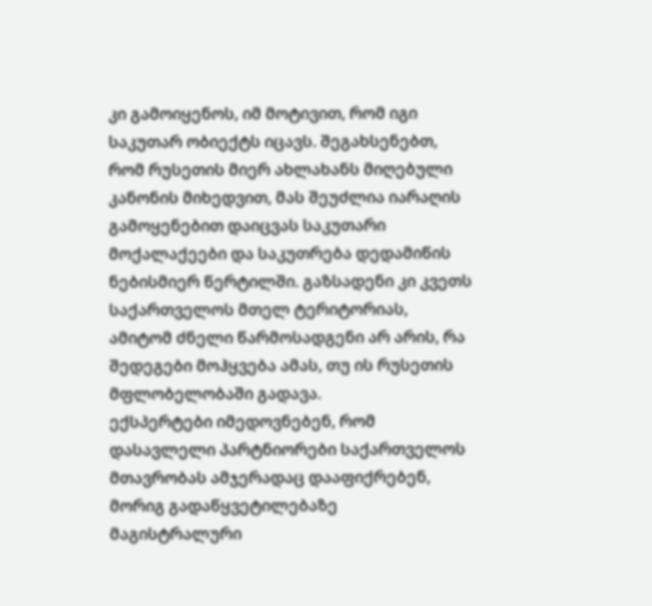კი გამოიყენოს, იმ მოტივით, რომ იგი საკუთარ ობიექტს იცავს. შეგახსენებთ, რომ რუსეთის მიერ ახლახანს მიღებული კანონის მიხედვით, მას შეუძლია იარაღის გამოყენებით დაიცვას საკუთარი მოქალაქეები და საკუთრება დედამიწის ნებისმიერ წერტილში. გაზსადენი კი კვეთს საქართველოს მთელ ტერიტორიას, ამიტომ ძნელი წარმოსადგენი არ არის, რა შედეგები მოჰყვება ამას, თუ ის რუსეთის მფლობელობაში გადავა.
ექსპერტები იმედოვნებენ, რომ დასავლელი პარტნიორები საქართველოს მთავრობას ამჯერადაც დააფიქრებენ, მორიგ გადაწყვეტილებაზე მაგისტრალური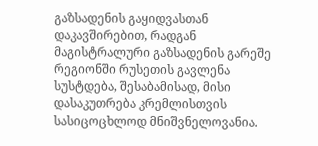გაზსადენის გაყიდვასთან დაკავშირებით, რადგან მაგისტრალური გაზსადენის გარეშე რეგიონში რუსეთის გავლენა სუსტდება, შესაბამისად, მისი დასაკუთრება კრემლისთვის სასიცოცხლოდ მნიშვნელოვანია.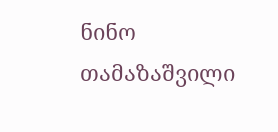ნინო თამაზაშვილი